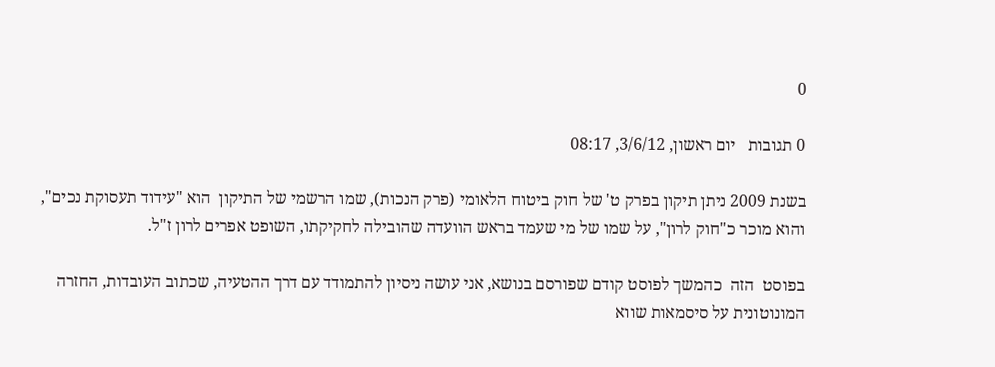0

0 תגובות   יום ראשון, 3/6/12, 08:17

בשנת 2009 ניתן תיקון בפרק ט' של חוק ביטוח הלאומי (פרק הנכות), שמו הרשמי של התיקון  הוא "עידוד תעסוקת נכים", והוא מוכר כ"חוק לרון", על שמו של מי שעמד בראש הוועדה שהובילה לחקיקתו, השופט אפרים לרון ז"ל.

בפוסט  הזה  כהמשך לפוסט קודם שפורסם בנושא, אני עושה ניסיון להתמודד עם דרך ההטעיה, שכתוב העובדות, החזרה המונוטונית על סיסמאות שווא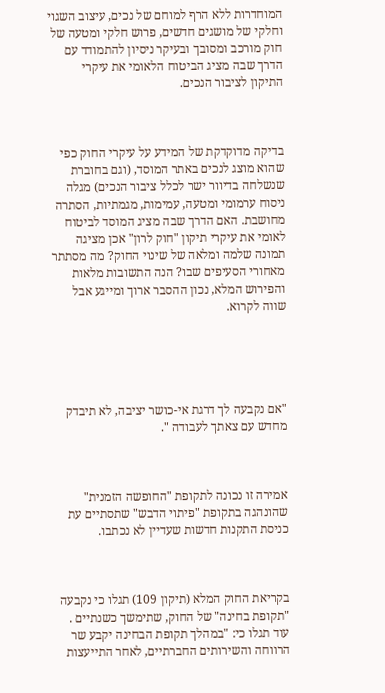המוחדרות ללא הרף למוחם של נכים, עיצוב השגוי וחלקי של מושגים חדשים, פרוש חלקי ומטעה של חוק מורכב ומסובך ובעיקר ניסיון להתמודד עם הדרך שבה מציג הביטוח הלאומי את עיקרי התיקון לציבור הנכים.



בדיקה מדוקדקת של המידע על עיקרי החוק כפי שהוא מוצג לנכים באתר המוסד, (וגם בחוברת שנשלחה בדיוור ישר לכלל ציבור הנכים) מגלה ניסוח ערמומי ומטעה, עמימות, מגמתיות, הסתרה מחושבת. האם הדרך שבה מציג המוסד לביטוח לאומי את עיקרי תיקון "חוק לרון" אכן מציגה תמונה שלמה ומלאה של שינוי החוק? מה מסתתר מאחורי הסעיפים שבו? הנה התשובות מלאות והפירוש המלא, נכון ההסבר ארוך ומייגע אבל שווה לקרוא.





"אם נקבעה לך דרגת אי-כושר יציבה, לא תיבדק מחדש עם צאתך לעבודה ".



אמירה זו נכונה לתקופת "החופשה הזמנית" שהונהגה בתקופת "פיתוי הדבש" שתסתיים עת כניסת התקנות חדשות שעדיין לא נכתבו.



בקריאת החוק המלא (תיקון 109) תגלו כי נקבעה "תקופת בחינה" של החוק, שתימשך כשנתיים . עוד תגלו כי: "במהלך תקופת הבחינה יקבע שר הרווחה והשירותים החברתיים, לאחר התייעצות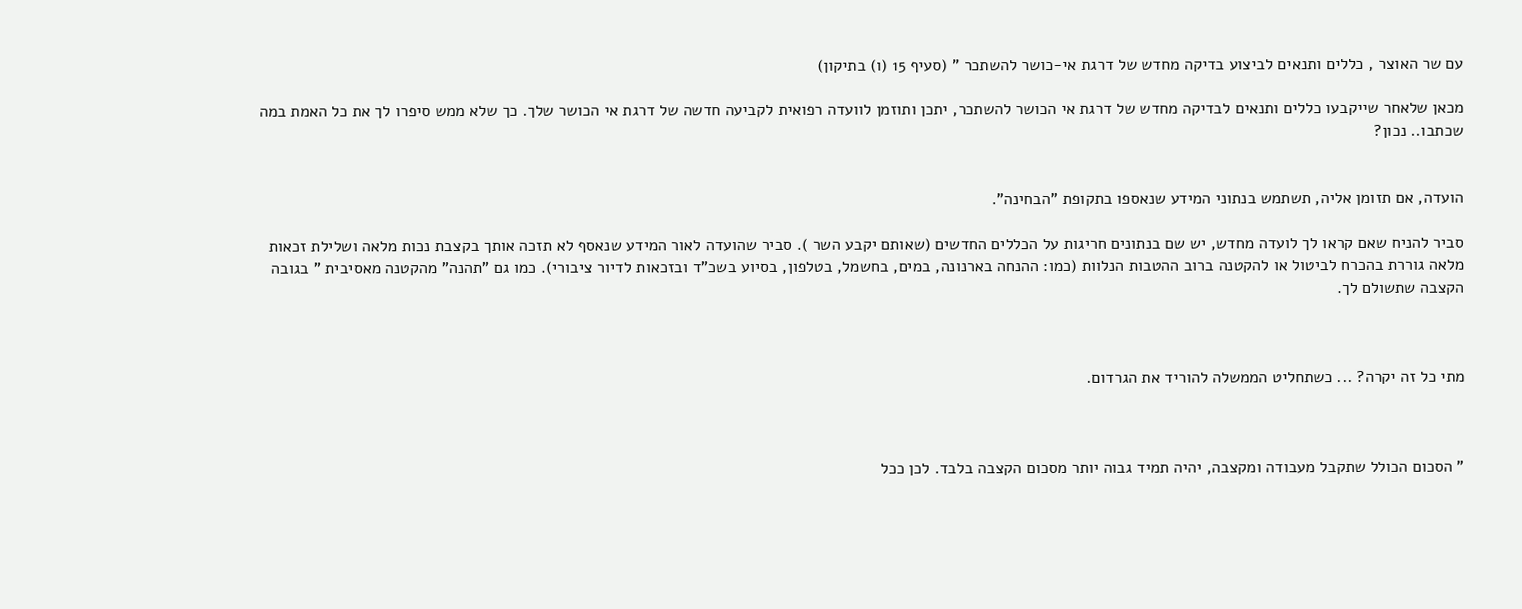עם שר האוצר , כללים ותנאים לביצוע בדיקה מחדש של דרגת אי-כושר להשתכר " (סעיף 15 (ו) בתיקון)

מכאן שלאחר שייקבעו כללים ותנאים לבדיקה מחדש של דרגת אי הכושר להשתכר, יתכן ותוזמן לוועדה רפואית לקביעה חדשה של דרגת אי הכושר שלך. כך שלא ממש סיפרו לך את כל האמת במה שכתבו.. נכון?


הועדה, אם תזומן אליה, תשתמש בנתוני המידע שנאספו בתקופת "הבחינה".

סביר להניח שאם קראו לך לועדה מחדש, יש שם בנתונים חריגות על הכללים החדשים (שאותם יקבע השר ). סביר שהועדה לאור המידע שנאסף לא תזכה אותך בקצבת נכות מלאה ושלילת זכאות מלאה גוררת בהכרח לביטול או להקטנה ברוב ההטבות הנלוות (כמו: ההנחה בארנונה, במים, בחשמל, בטלפון, בסיוע בשכ"ד ובזכאות לדיור ציבורי). כמו גם "תהנה" מהקטנה מאסיבית " בגובה הקצבה שתשולם לך.



מתי כל זה יקרה? ... כשתחליט הממשלה להוריד את הגרדום.



" הסכום הכולל שתקבל מעבודה ומקצבה, יהיה תמיד גבוה יותר מסכום הקצבה בלבד. לכן ככל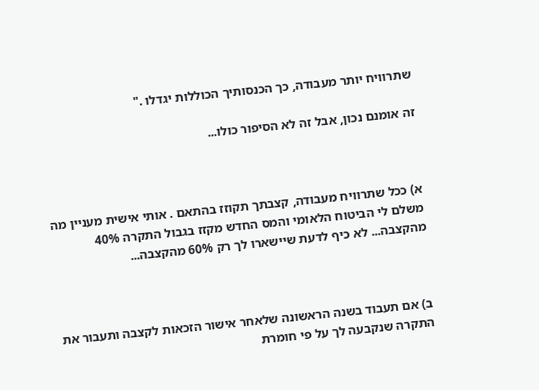שתרוויח יותר מעבודה, כך הכנסותיך הכוללות יגדלו ."

זה אומנם נכון, אבל זה לא הסיפור כולו...



א) ככל שתרוויח מעבודה, קצבתך תקוזז בהתאם . אותי אישית מעניין מה משלם לי הביטוח הלאומי והמס החדש מקזז בגבול התקרה 40% מהקצבה... לא כיף לדעת שיישארו לך רק 60% מהקצבה...



ב) אם תעבוד בשנה הראשונה שלאחר אישור הזכאות לקצבה ותעבור את התקרה שנקבעה לך על פי חומרת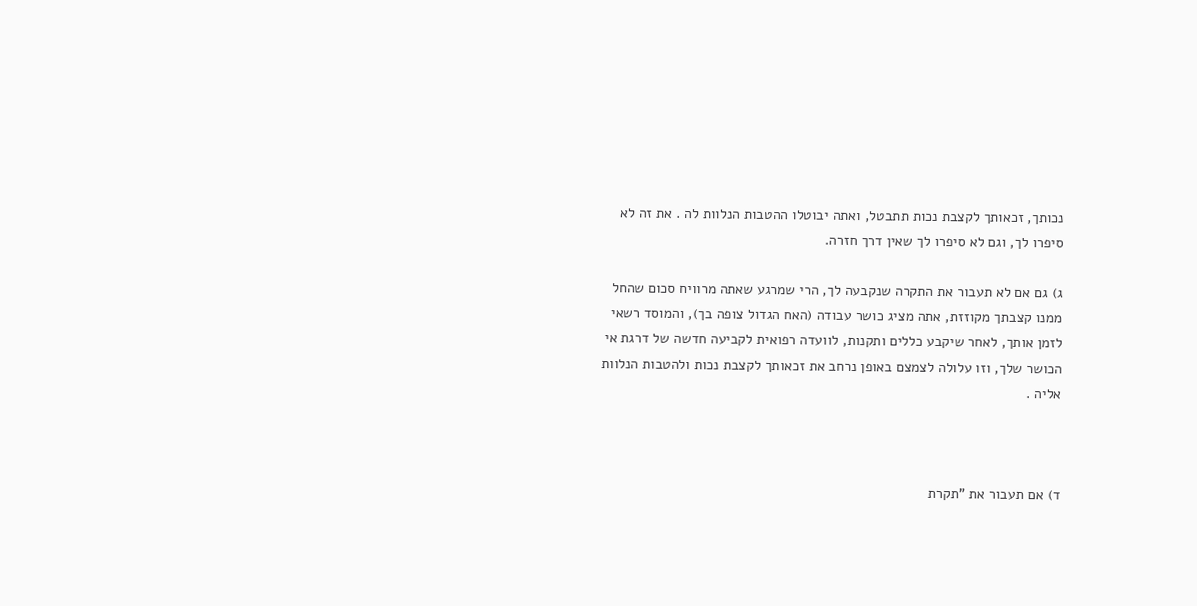נכותך, זכאותך לקצבת נכות תתבטל, ואתה יבוטלו ההטבות הנלוות לה . את זה לא סיפרו לך, וגם לא סיפרו לך שאין דרך חזרה.

ג) גם אם לא תעבור את התקרה שנקבעה לך, הרי שמרגע שאתה מרוויח סכום שהחל ממנו קצבתך מקוזזת, אתה מציג כושר עבודה (האח הגדול צופה בך), והמוסד רשאי לזמן אותך, לאחר שיקבע כללים ותקנות, לוועדה רפואית לקביעה חדשה של דרגת אי הכושר שלך, וזו עלולה לצמצם באופן נרחב את זכאותך לקצבת נכות ולהטבות הנלוות אליה .



ד) אם תעבור את "תקרת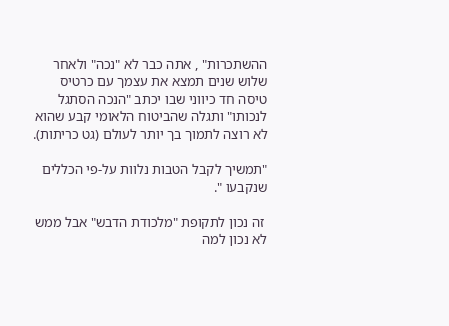ההשתכרות" , אתה כבר לא "נכה" ולאחר שלוש שנים תמצא את עצמך עם כרטיס טיסה חד כיווני שבו יכתב "הנכה הסתגל לנכותו" ותגלה שהביטוח הלאומי קבע שהוא לא רוצה לתמוך בך יותר לעולם (גט כריתות).

"תמשיך לקבל הטבות נלוות על-פי הכללים שנקבעו ".

 זה נכון לתקופת "מלכודת הדבש" אבל ממש לא נכון למה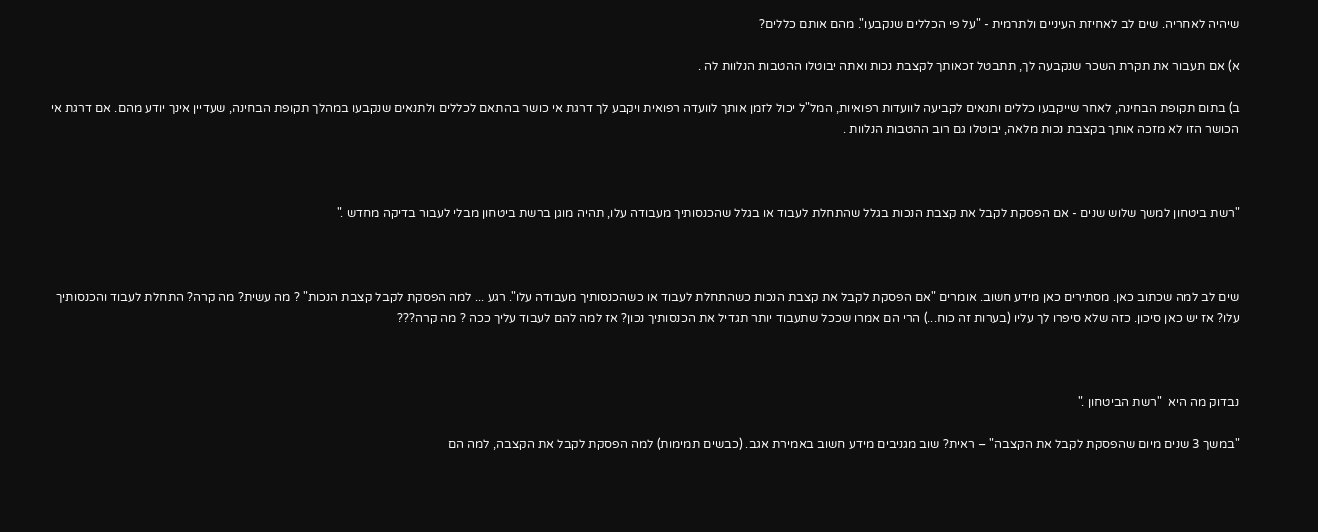שיהיה לאחריה. שים לב לאחיזת העיניים ולתרמית - "על פי הכללים שנקבעו". מהם אותם כללים?

א) אם תעבור את תקרת השכר שנקבעה לך, תתבטל זכאותך לקצבת נכות ואתה יבוטלו ההטבות הנלוות לה .

ב) בתום תקופת הבחינה, לאחר שייקבעו כללים ותנאים לקביעה לוועדות רפואיות, המל"ל יכול לזמן אותך לוועדה רפואית ויקבע לך דרגת אי כושר בהתאם לכללים ולתנאים שנקבעו במהלך תקופת הבחינה, שעדיין אינך יודע מהם. אם דרגת אי הכושר הזו לא מזכה אותך בקצבת נכות מלאה, יבוטלו גם רוב ההטבות הנלוות .



"רשת ביטחון למשך שלוש שנים - אם הפסקת לקבל את קצבת הנכות בגלל שהתחלת לעבוד או בגלל שהכנסותיך מעבודה עלו, תהיה מוגן ברשת ביטחון מבלי לעבור בדיקה מחדש ."



שים לב למה שכתוב כאן. מסתירים כאן מידע חשוב. אומרים "אם הפסקת לקבל את קצבת הנכות כשהתחלת לעבוד או כשהכנסותיך מעבודה עלו". רגע ... למה הפסקת לקבל קצבת הנכות" ? מה עשית? מה קרה? התחלת לעבוד והכנסותיך עלו? אז יש כאן סיכון. כזה שלא סיפרו לך עליו (בערות זה כוח...) הרי הם אמרו שככל שתעבוד יותר תגדיל את הכנסותיך נכון? אז למה להם לעבוד עליך ככה ? מה קרה???



נבדוק מה היא  "רשת הביטחון ."

"במשך 3 שנים מיום שהפסקת לקבל את הקצבה" – ראית? שוב מגניבים מידע חשוב באמירת אגב. (כבשים תמימות) למה הפסקת לקבל את הקצבה, למה הם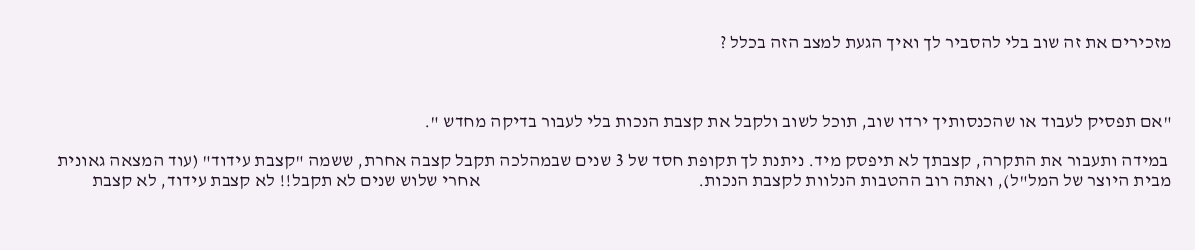מזכירים את זה שוב בלי להסביר לך ואיך הגעת למצב הזה בכלל ?



"אם תפסיק לעבוד או שהכנסותיך ירדו שוב, תוכל לשוב ולקבל את קצבת הנכות בלי לעבור בדיקה מחדש ".

 במידה ותעבור את התקרה, קצבתך לא תיפסק מיד. ניתנת לך תקופת חסד של 3 שנים שבמהלכה תקבל קצבה אחרת, ששמה "קצבת עידוד" (עוד המצאה גאונית מבית היוצר של המל"ל), ואתה רוב ההטבות הנלוות לקצבת הנכות.                                                           אחרי שלוש שנים לא תקבל!! לא קצבת עידוד, לא קצבת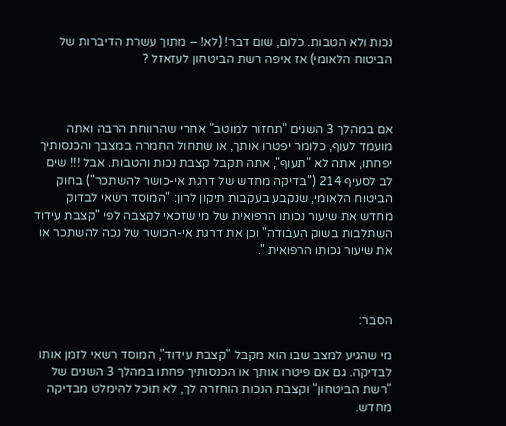נכות ולא הטבות. כלום, שום דבר! (לא! – מתוך עשרת הדיברות של הביטוח הלאומי) אז איפה רשת הביטחון לעזאזל ?



אם במהלך 3 השנים "תחזור למוטב" אחרי שהרווחת הרבה ואתה מועמד לעוף, כלומר יפטרו אותך, או שתחול החמרה במצבך והכנסותיך יפחתו, אתה לא "תעוף", אתה תקבל קצבת נכות והטבות. אבל !!! שים לב לסעיף 214 ("בדיקה מחדש של דרגת אי-כושר להשתכר") בחוק הביטוח הלאומי, שנקבע בעקבות תיקון לרון: "המוסד רשאי לבדוק מחדש את שיעור נכותו הרפואית של מי שזכאי לקצבה לפי "קצבת עידוד השתלבות בשוק העבודה" וכן את דרגת אי-הכושר של נכה להשתכר או את שיעור נכותו הרפואית ".



הסבר:

מי שהגיע למצב שבו הוא מקבל "קצבת עידוד", המוסד רשאי לזמן אותו לבדיקה. גם אם פיטרו אותך או הכנסותיך פחתו במהלך 3 השנים של "רשת הביטחון" וקצבת הנכות הוחזרה לך, לא תוכל להימלט מבדיקה מחדש.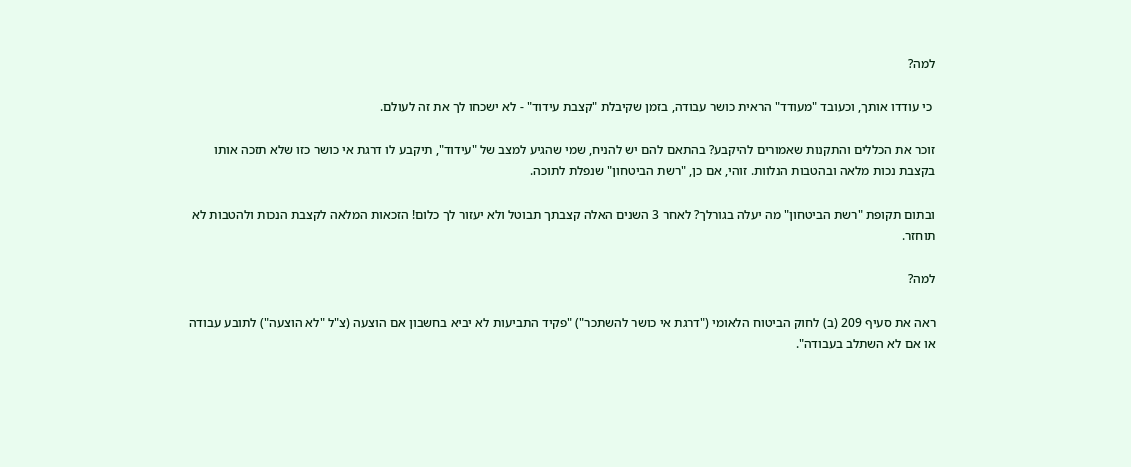למה?

 כי עודדו אותך, וכעובד "מעודד" הראית כושר עבודה, בזמן שקיבלת "קצבת עידוד" - לא ישכחו לך את זה לעולם.

זוכר את הכללים והתקנות שאמורים להיקבע? בהתאם להם יש להניח, שמי שהגיע למצב של "עידוד", תיקבע לו דרגת אי כושר כזו שלא תזכה אותו בקצבת נכות מלאה ובהטבות הנלוות. זוהי, אם כן, "רשת הביטחון" שנפלת לתוכה.

ובתום תקופת "רשת הביטחון" מה יעלה בגורלך? לאחר 3 השנים האלה קצבתך תבוטל ולא יעזור לך כלום! הזכאות המלאה לקצבת הנכות ולהטבות לא תוחזר.

למה?

ראה את סעיף 209 (ב) לחוק הביטוח הלאומי ("דרגת אי כושר להשתכר") "פקיד התביעות לא יביא בחשבון אם הוצעה (צ"ל "לא הוצעה") לתובע עבודה או אם לא השתלב בעבודה".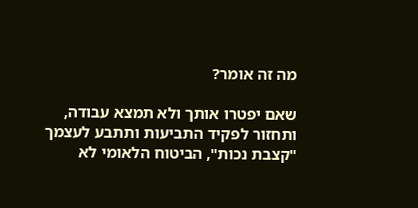מה זה אומר?

שאם יפטרו אותך ולא תמצא עבודה, ותחזור לפקיד התביעות ותתבע לעצמך "קצבת נכות", הביטוח הלאומי לא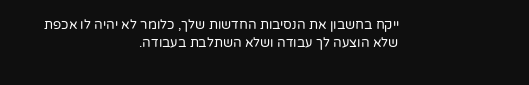ייקח בחשבון את הנסיבות החדשות שלך, כלומר לא יהיה לו אכפת שלא הוצעה לך עבודה ושלא השתלבת בעבודה.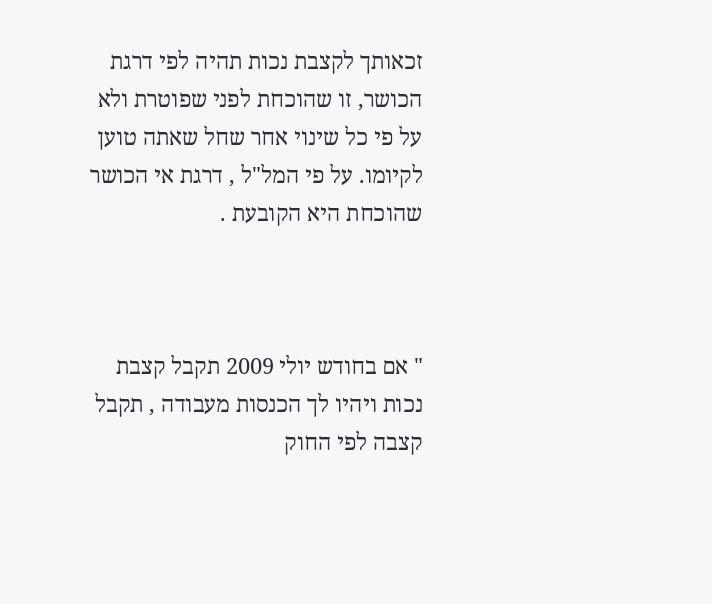זכאותך לקצבת נכות תהיה לפי דרגת הכושר, זו שהוכחת לפני שפוטרת ולא על פי כל שינוי אחר שחל שאתה טוען לקיומו. על פי המל"ל , דרגת אי הכושר שהוכחת היא הקובעת .



" אם בחודש יולי 2009 תקבל קצבת נכות ויהיו לך הכנסות מעבודה , תקבל קצבה לפי החוק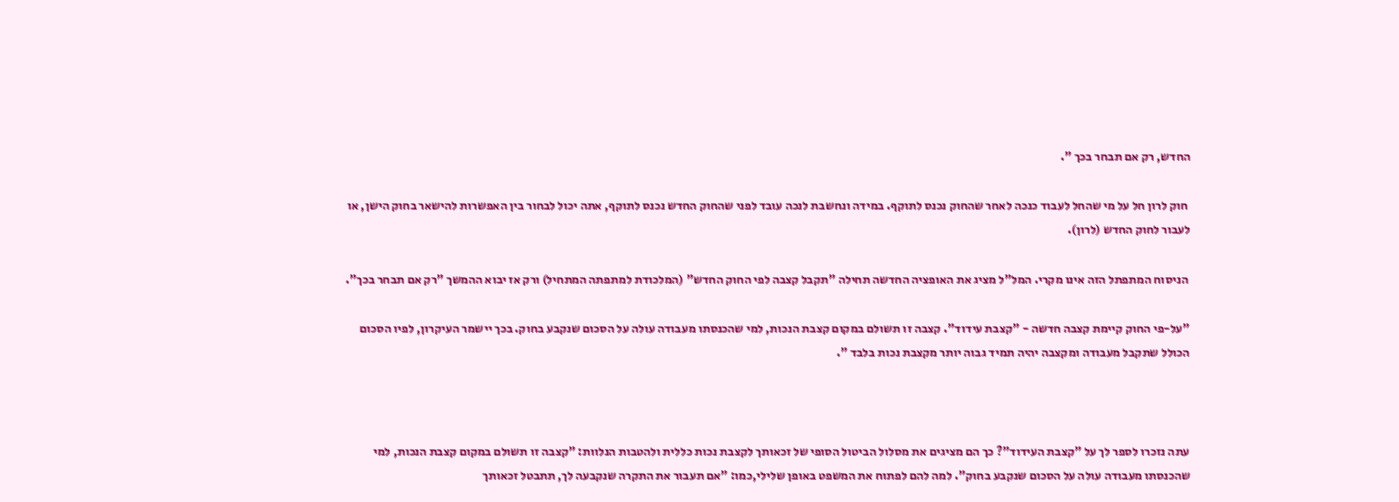החדש, רק אם תבחר בכך ".

 חוק לרון חל על מי שהחל לעבוד כנכה לאחר שהחוק נכנס לתוקף. במידה ונחשבת לנכה עובד לפני שהחוק החדש נכנס לתוקף, אתה יכול לבחור בין האפשרות להישאר בחוק הישן, או לעבור לחוק החדש (לרון).

 הניסוח המתפתל הזה אינו מקרי. המל"ל מציג את האופציה החדשה תחילה "תקבל קצבה לפי החוק החדש" (המלכודת למתפתה המתחיל) ורק אז יבוא ההמשך "רק אם תבחר בכך".

"על-פי החוק קיימת קצבה חדשה - "קצבת עידוד". קצבה זו תשולם במקום קצבת הנכות, למי שהכנסתו מעבודה עולה על הסכום שנקבע בחוק. בכך יישמר העיקרון, לפיו הסכום הכולל שתקבל מעבודה ומקצבה יהיה תמיד גבוה יותר מקצבת נכות בלבד ".



עתה נזכרו לספר לך על "קצבת העידוד"? כך הם מציגים את מסלול הביטול הסופי של זכאותך לקצבת נכות כללית ולהטבות הנלוות: "קצבה זו תשולם במקום קצבת הנכות, למי שהכנסתו מעבודה עולה על הסכום שנקבע בחוק". למה להם לפתוח את המשפט באופן שלילי,כמו: "אם תעבור את התקרה שנקבעה לך, תתבטל זכאותך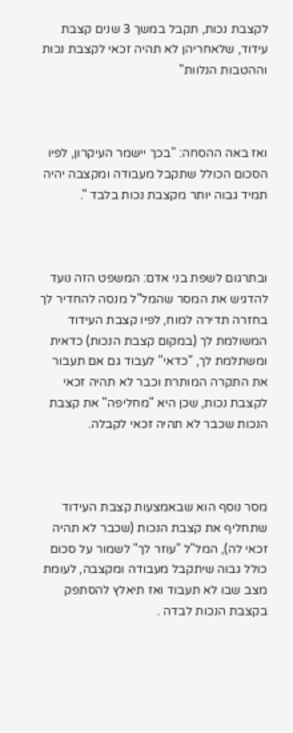לקצבת נכות, תקבל במשך 3 שנים קצבת עידוד, שלאחריהן לא תהיה זכאי לקצבת נכות וההטבות הנלוות"



ואז באה ההסחה: "בכך יישמר העיקרון, לפיו הסכום הכולל שתקבל מעבודה ומקצבה יהיה תמיד גבוה יותר מקצבת נכות בלבד ".



ובתרגום לשפת בני אדם: המשפט הזה נועד להדגיש את המסר שהמל"ל מנסה להחדיר לך בחזרה תדירה למוח, לפיו קצבת העידוד המשולמת לך (במקום קצבת הנכות) כדאית ומשתלמת לך, "כדאי" לעבוד גם אם תעבור את התקרה המותרת וכבר לא תהיה זכאי לקצבת נכות, שכן היא "מחליפה" את קצבת הנכות שכבר לא תהיה זכאי לקבלה.



מסר נוסף הוא שבאמצעות קצבת העידוד שתחליף את קצבת הנכות (שכבר לא תהיה זכאי לה), המל"ל "עוזר לך" לשמור על סכום כולל גבוה שיתקבל מעבודה ומקצבה, לעומת מצב שבו לא תעבוד ואז תיאלץ להסתפק בקצבת הנכות לבדה .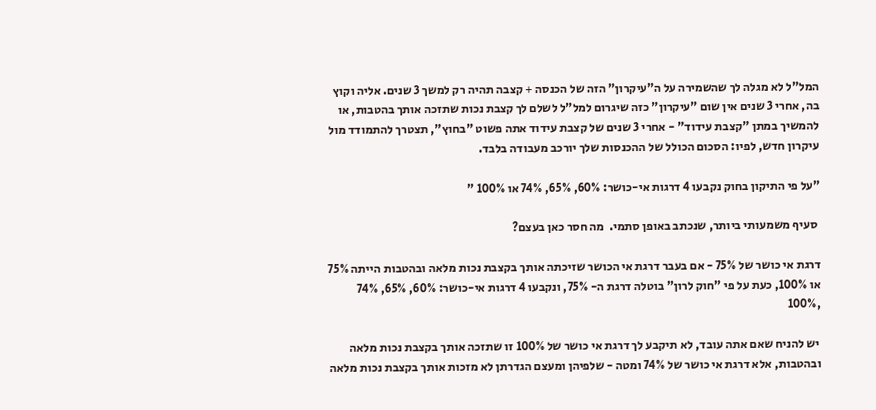המל"ל לא מגלה לך שהשמירה על ה"עיקרון" הזה של הכנסה + קצבה תהיה רק למשך 3 שנים. אליה וקוץ בה, אחרי 3 שנים אין שום "עיקרון" כזה שיגרום למל"ל לשלם לך קצבת נכות שתזכה אותך בהטבות, או להמשיך במתן "קצבת עידוד" - אחרי 3 שנים של קצבת עידוד אתה פשוט "בחוץ", תצטרך להתמודד מול עיקרון חדש, לפיו: הסכום הכולל של ההכנסות שלך יורכב מעבודה בלבד.

"על פי התיקון בחוק נקבעו 4 דרגות אי-כושר: 60%, 65%, 74% או 100% "

 סעיף משמעותי ביותר, שנכתב באופן סתמי.  מה חסר כאן בעצם?

דרגת אי כושר של 75% - אם בעבר דרגת אי הכושר שזיכתה אותך בקצבת נכות מלאה ובהטבות הייתה 75% או 100%, כעת על פי "חוק לרון" בוטלה דרגת ה- 75%, ונקבעו 4 דרגות אי-כושר: 60%, 65%, 74% ,100%

 יש להניח שאם אתה עובד, לא תיקבע לך דרגת אי כושר של 100% זו שתזכה אותך בקצבת נכות מלאה ובהטבות, אלא דרגת אי כושר של 74% ומטה - שלפיהן ומעצם הגדרתן לא מזכות אותך בקצבת נכות מלאה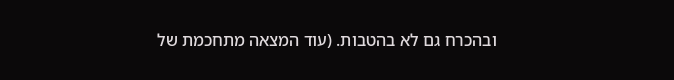ובהכרח גם לא בהטבות. (עוד המצאה מתחכמת של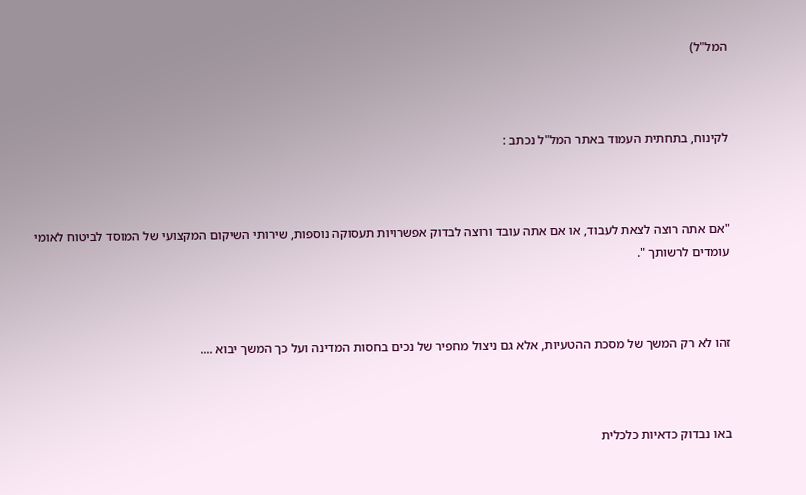המל"ל)



לקינוח, בתחתית העמוד באתר המל"ל נכתב :



"אם אתה רוצה לצאת לעבוד, או אם אתה עובד ורוצה לבדוק אפשרויות תעסוקה נוספות, שירותי השיקום המקצועי של המוסד לביטוח לאומי עומדים לרשותך ".



זהו לא רק המשך של מסכת ההטעיות, אלא גם ניצול מחפיר של נכים בחסות המדינה ועל כך המשך יבוא ....



באו נבדוק כדאיות כלכלית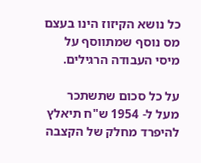כל נושא הקיזוז הינו בעצם מס נוסף שמתווסף על מיסי העבודה הרגילים.

על כל סכום שתשתכר מעל ל- 1954 ש"ח תיאלץ להיפרד מחלק של הקצבה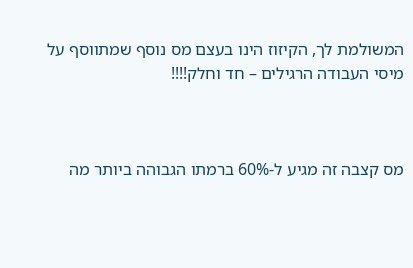המשולמת לך, הקיזוז הינו בעצם מס נוסף שמתווסף על מיסי העבודה הרגילים – חד וחלק!!!!



מס קצבה זה מגיע ל-60% ברמתו הגבוהה ביותר מה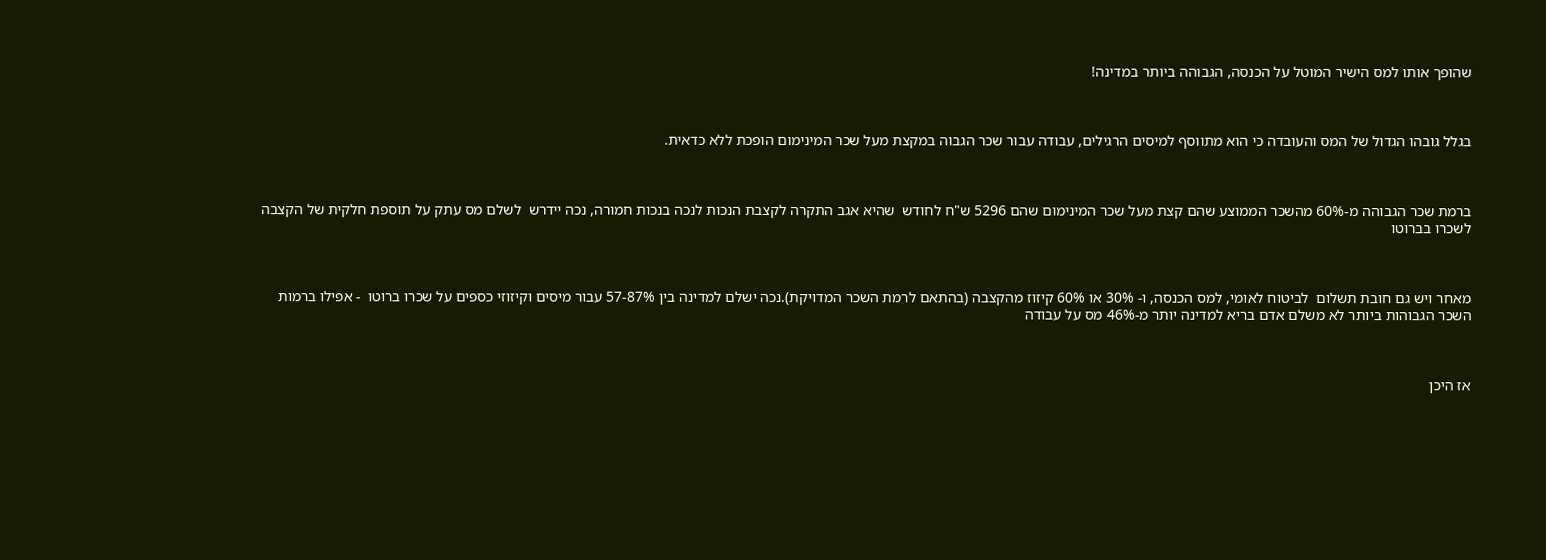שהופך אותו למס הישיר המוטל על הכנסה, הגבוהה ביותר במדינה!



בגלל גובהו הגדול של המס והעובדה כי הוא מתווסף למיסים הרגילים, עבודה עבור שכר הגבוה במקצת מעל שכר המינימום הופכת ללא כדאית.



ברמת שכר הגבוהה מ-60% מהשכר הממוצע שהם קצת מעל שכר המינימום שהם 5296 ש"ח לחודש  שהיא אגב התקרה לקצבת הנכות לנכה בנכות חמורה, נכה יידרש  לשלם מס עתק על תוספת חלקית של הקצבה לשכרו בברוטו



מאחר ויש גם חובת תשלום  לביטוח לאומי, למס הכנסה, ו- 30% או 60% קיזוז מהקצבה (בהתאם לרמת השכר המדויקת).נכה ישלם למדינה בין 57-87% עבור מיסים וקיזוזי כספים על שכרו ברוטו  - אפילו ברמות השכר הגבוהות ביותר לא משלם אדם בריא למדינה יותר מ-46% מס על עבודה



אז היכן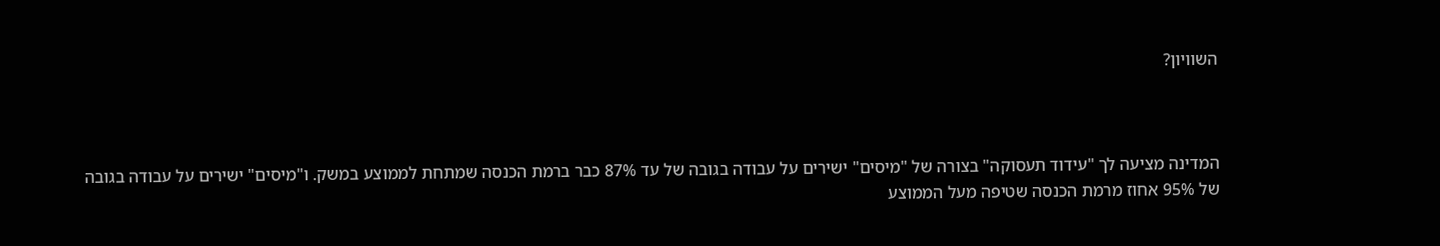השוויון?



המדינה מציעה לך "עידוד תעסוקה" בצורה של "מיסים" ישירים על עבודה בגובה של עד 87% כבר ברמת הכנסה שמתחת לממוצע במשק. ו"מיסים" ישירים על עבודה בגובה של 95% אחוז מרמת הכנסה שטיפה מעל הממוצע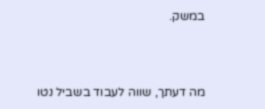במשק.



מה דעתך, שווה לעבוד בשביל נטו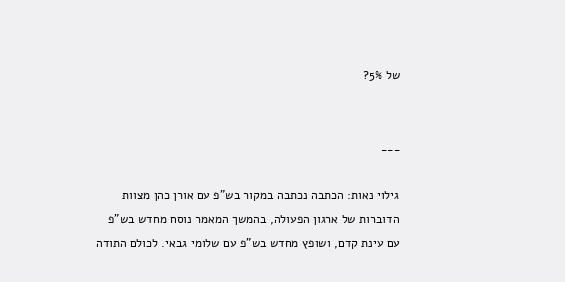של 5%?


___

גילוי נאות: הכתבה נכתבה במקור בש"פ עם אורן כהן מצוות הדוברות של ארגון הפעולה, בהמשך המאמר נוסח מחדש בש"פ עם עינת קדם, ושופץ מחדש בש"פ עם שלומי גבאי. לכולם התודה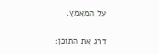על המאמץ.

דרג את התוכן: